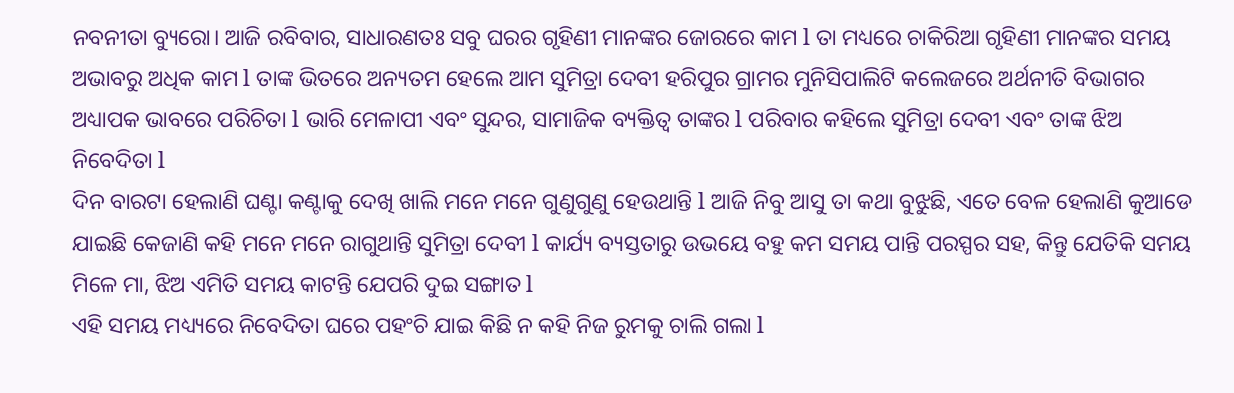ନବନୀତା ବ୍ୟୁରୋ। ଆଜି ରବିବାର, ସାଧାରଣତଃ ସବୁ ଘରର ଗୃହିଣୀ ମାନଙ୍କର ଜୋରରେ କାମ l ତା ମଧ୍ୟରେ ଚାକିରିଆ ଗୃହିଣୀ ମାନଙ୍କର ସମୟ ଅଭାବରୁ ଅଧିକ କାମ l ତାଙ୍କ ଭିତରେ ଅନ୍ୟତମ ହେଲେ ଆମ ସୁମିତ୍ରା ଦେବୀ ହରିପୁର ଗ୍ରାମର ମୁନିସିପାଲିଟି କଲେଜରେ ଅର୍ଥନୀତି ବିଭାଗର ଅଧ୍ୟାପକ ଭାବରେ ପରିଚିତା l ଭାରି ମେଳାପୀ ଏବଂ ସୁନ୍ଦର, ସାମାଜିକ ବ୍ୟକ୍ତିତ୍ୱ ତାଙ୍କର l ପରିବାର କହିଲେ ସୁମିତ୍ରା ଦେବୀ ଏବଂ ତାଙ୍କ ଝିଅ ନିବେଦିତା l
ଦିନ ବାରଟା ହେଲାଣି ଘଣ୍ଟା କଣ୍ଟାକୁ ଦେଖି ଖାଲି ମନେ ମନେ ଗୁଣୁଗୁଣୁ ହେଉଥାନ୍ତି l ଆଜି ନିବୁ ଆସୁ ତା କଥା ବୁଝୁଛି, ଏତେ ବେଳ ହେଲାଣି କୁଆଡେ ଯାଇଛି କେଜାଣି କହି ମନେ ମନେ ରାଗୁଥାନ୍ତି ସୁମିତ୍ରା ଦେବୀ l କାର୍ଯ୍ୟ ବ୍ୟସ୍ତତାରୁ ଉଭୟେ ବହୁ କମ ସମୟ ପାନ୍ତି ପରସ୍ପର ସହ, କିନ୍ତୁ ଯେତିକି ସମୟ ମିଳେ ମା, ଝିଅ ଏମିତି ସମୟ କାଟନ୍ତି ଯେପରି ଦୁଇ ସଙ୍ଗାତ l
ଏହି ସମୟ ମଧ୍ୟ୍ୟରେ ନିବେଦିତା ଘରେ ପହଂଚି ଯାଇ କିଛି ନ କହି ନିଜ ରୁମକୁ ଚାଲି ଗଲା l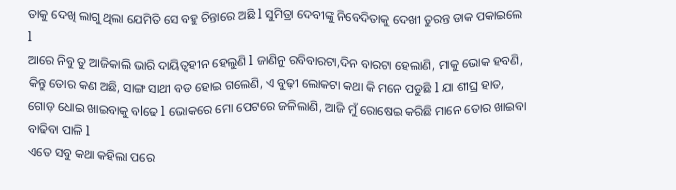ତାକୁ ଦେଖି ଲାଗୁ ଥିଲା ଯେମିତି ସେ ବହୁ ଚିନ୍ତାରେ ଅଛି l ସୁମିତ୍ରା ଦେବୀଙ୍କୁ ନିବେଦିତାକୁ ଦେଖୀ ତୁରନ୍ତ ଡାକ ପକାଇଲେ l
ଆରେ ନିବୁ ତୁ ଆଜିକାଲି ଭାରି ଦାୟିତ୍ୱହୀନ ହେଲୁଣି l ଜାଣିନୁ ରବିବାରଟା,ଦିନ ବାରଟା ହେଲାଣି, ମାକୁ ଭୋକ ହବଣି, କିନ୍ତୁ ତୋର କଣ ଅଛି, ସାଙ୍ଗ ସାଥୀ ବଡ ହୋଇ ଗଲେଣି, ଏ ବୁଢ଼ୀ ଲୋକଟା କଥା କି ମନେ ପଡୁଛି l ଯା ଶୀଘ୍ର ହାତ, ଗୋଡ଼ ଧୋଇ ଖାଇବାକୁ ବlଢେ l ଭୋକରେ ମୋ ପେଟରେ ଜଳିଲାଣି, ଆଜି ମୁଁ ରୋଷେଇ କରିଛି ମାନେ ତୋର ଖାଇବା ବାଢିବା ପାଳି l
ଏତେ ସବୁ କଥା କହିଲା ପରେ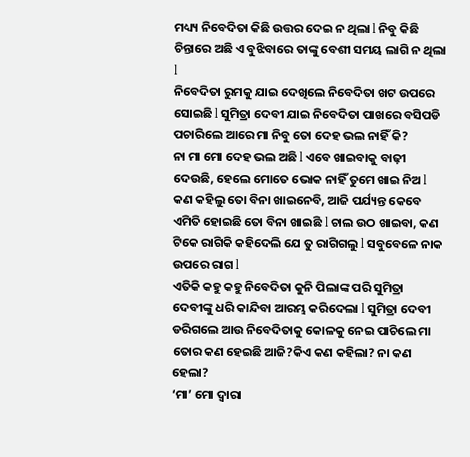ମଧ୍ୟ୍ୟ ନିବେଦିତା କିଛି ଉତ୍ତର ଦେଇ ନ ଥିଲା l ନିବୁ କିଛି ଚିନ୍ତାରେ ଅଛି ଏ ବୁଝିବାରେ ତାଙ୍କୁ ବେଶୀ ସମୟ ଲାଗି ନ ଥିଲା l
ନିବେଦିତା ରୁମକୁ ଯାଇ ଦେଖିଲେ ନିବେଦିତା ଖଟ ଉପରେ ସୋଇଛି l ସୁମିତ୍ରା ଦେବୀ ଯାଇ ନିବେଦିତା ପାଖରେ ବସିପଡି ପଚାରିଲେ ଆରେ ମା ନିବୁ ତୋ ଦେହ ଭଲ ନାହିଁ କି?
ନା ମା ମୋ ଦେହ ଭଲ ଅଛି l ଏବେ ଖାଇବାକୁ ବାଢ଼ୀ ଦେଉଛି, ହେଲେ ମୋତେ ଭୋକ ନାହିଁ ତୁମେ ଖାଇ ନିଅ l କଣ କହିଲୁ ତୋ ବିନା ଖାଇନେବି, ଆଜି ପର୍ଯ୍ୟନ୍ତ କେବେ ଏମିତି ହୋଇଛି ତୋ ବିନା ଖାଇଛି l ଚାଲ ଉଠ ଖାଇବା, କଣ ଟିକେ ରାଗିକି କହିଦେଲି ଯେ ତୁ ରାଗିଗଲୁ l ସବୁବେଳେ ନାକ ଉପରେ ରାଗ l
ଏତିକି କହୁ କହୁ ନିବେଦିତା କୁନି ପିଲାଙ୍କ ପରି ସୁମିତ୍ରା ଦେବୀଙ୍କୁ ଧରି କାନ୍ଦିବା ଆରମ୍ଭ କରିଦେଲା l ସୁମିତ୍ରା ଦେବୀ ଡରିଗଲେ ଆଉ ନିବେଦିତାକୁ କୋଳକୁ ନେଇ ପାଚିଲେ ମା ତୋର କଣ ହେଇଛି ଆଜି?କିଏ କଣ କହିଲା? ନା କଣ ହେଲା?
‘ମା’ ମୋ ଦ୍ୱାରା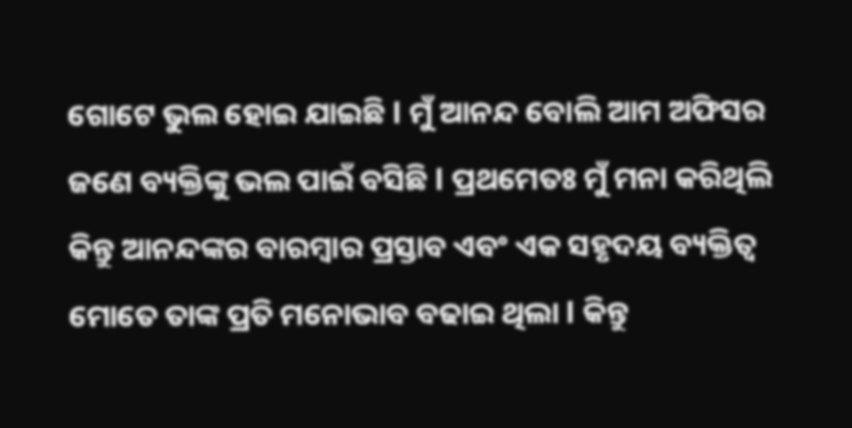ଗୋଟେ ଭୁଲ ହୋଇ ଯାଇଛି l ମୁଁ ଆନନ୍ଦ ବୋଲି ଆମ ଅଫିସର ଜଣେ ବ୍ୟକ୍ତିଙ୍କୁ ଭଲ ପାଇଁ ବସିଛି l ପ୍ରଥମେତଃ ମୁଁ ମନା କରିଥିଲି କିନ୍ତୁ ଆନନ୍ଦଙ୍କର ବାରମ୍ବାର ପ୍ରସ୍ତାବ ଏବଂ ଏକ ସହୃଦୟ ବ୍ୟକ୍ତିତ୍ୱ ମୋତେ ତାଙ୍କ ପ୍ରତି ମନୋଭାବ ବଢାଇ ଥିଲା l କିନ୍ତୁ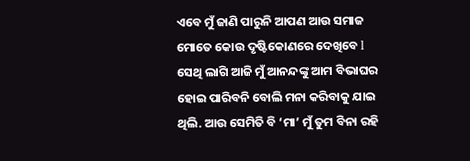ଏବେ ମୁଁ ଜାଣି ପାରୁନି ଆପଣ ଆଉ ସମାଜ ମୋତେ କୋଉ ଦୃଷ୍ଟିକୋଣରେ ଦେଖିବେ l ସେଥି ଲାଗି ଆଜି ମୁଁ ଆନନ୍ଦଙ୍କୁ ଆମ ବିଭାଘର ହୋଇ ପାରିବନି ବୋଲି ମନା କରିବାକୁ ଯାଇ ଥିଲି. ଆଉ ସେମିତି ବି ‘ମା’ ମୁଁ ତୁମ ବିନା ରହି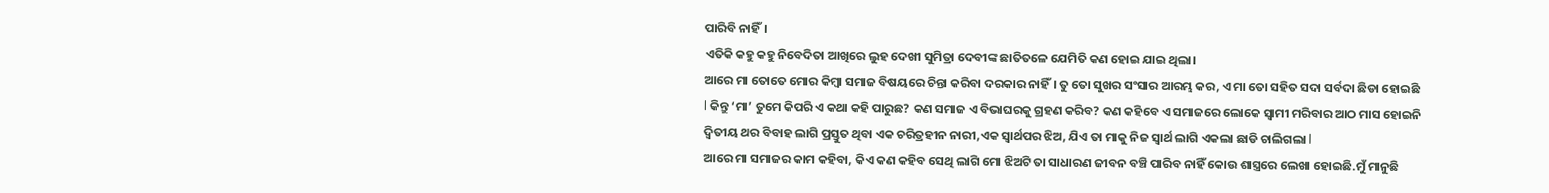ପାରିବି ନାହିଁ।
ଏତିକି କହୁ କହୁ ନିବେଦିତା ଆଖିରେ ଲୁହ ଦେଖୀ ସୁମିତ୍ରା ଦେବୀଙ୍କ ଛାତିତଳେ ଯେମିତି କଣ ହୋଇ ଯାଇ ଥିଲା।
ଆରେ ମା ତୋତେ ମୋର କିମ୍ବା ସମାଜ ବିଷୟରେ ଚିନ୍ତା କରିବା ଦରକାର ନାହିଁ। ତୁ ତୋ ସୁଖର ସଂସାର ଆରମ୍ଭ କର, ଏ ମା ତୋ ସହିତ ସଦା ସର୍ବଦା ଛିଡା ହୋଇଛି l କିନ୍ତୁ ‘ମା’ ତୁମେ କିପରି ଏ କଥା କହି ପାରୁଛ? କଣ ସମାଜ ଏ ବିଭାଘରକୁ ଗ୍ରହଣ କରିବ? କଣ କହିବେ ଏ ସମାଜରେ ଲୋକେ ସ୍ୱାମୀ ମରିବାର ଆଠ ମାସ ହୋଇନି ଦ୍ୱିତୀୟ ଥର ବିବାହ ଲାଗି ପ୍ରସ୍ତୁତ ଥିବା ଏକ ଚରିତ୍ରହୀନ ନାରୀ,ଏକ ସ୍ୱାର୍ଥପର ଝିଅ, ଯିଏ ତା ମାକୁ ନିଜ ସ୍ୱାର୍ଥ ଲାଗି ଏକଲା ଛାଡି ଚାଲିଗଲା l
ଆରେ ମା ସମାଜର କାମ କହିବା, କିଏ କଣ କହିବ ସେଥି ଲାଗି ମୋ ଝିଅଟି ତା ସାଧାରଣ ଜୀବନ ବଞ୍ଚି ପାରିବ ନାହିଁ କୋଉ ଶାସ୍ତ୍ରରେ ଲେଖା ହୋଇଛି.ମୁଁ ମାନୁଛି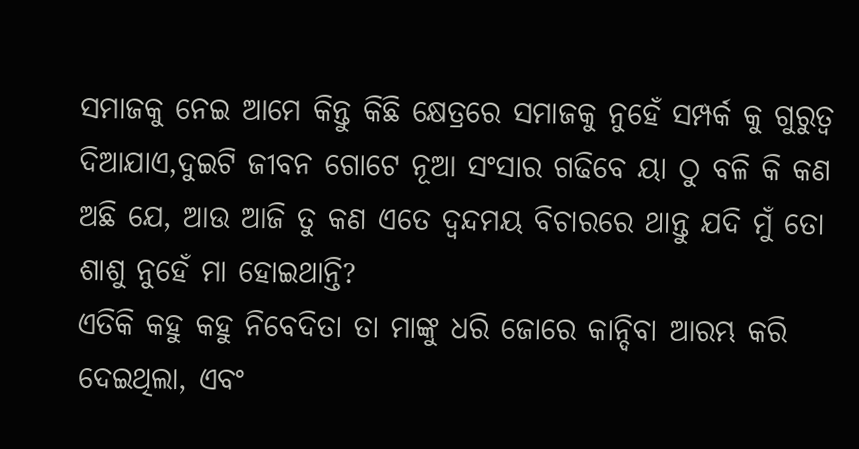ସମାଜକୁ ନେଇ ଆମେ କିନ୍ତୁ କିଛି କ୍ଷେତ୍ରରେ ସମାଜକୁ ନୁହେଁ ସମ୍ପର୍କ କୁ ଗୁରୁତ୍ୱ ଦିଆଯାଏ,ଦୁଇଟି ଜୀବନ ଗୋଟେ ନୂଆ ସଂସାର ଗଢିବେ ୟା ଠୁ ବଳି କି କଣ ଅଛି ଯେ, ଆଉ ଆଜି ତୁ କଣ ଏତେ ଦ୍ଵନ୍ଦମୟ ବିଚାରରେ ଥାନ୍ତୁ ଯଦି ମୁଁ ତୋ ଶାଶୁ ନୁହେଁ ମା ହୋଇଥାନ୍ତି?
ଏତିକି କହୁ କହୁ ନିବେଦିତା ତା ମାଙ୍କୁ ଧରି ଜୋରେ କାନ୍ଦିବା ଆରମ୍ଭ କରି ଦେଇଥିଲା, ଏବଂ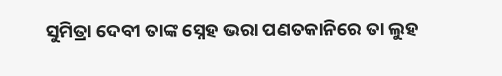ସୁମିତ୍ରା ଦେବୀ ତାଙ୍କ ସ୍ନେହ ଭରା ପଣତକାନିରେ ତା ଲୁହ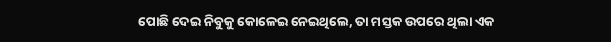ପୋଛି ଦେଇ ନିବୁକୁ କୋଳେଇ ନେଇଥିଲେ, ତା ମସ୍ତକ ଉପରେ ଥିଲା ଏକ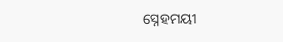ସ୍ନେହମୟୀ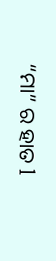“ମା” ର ହାତ l